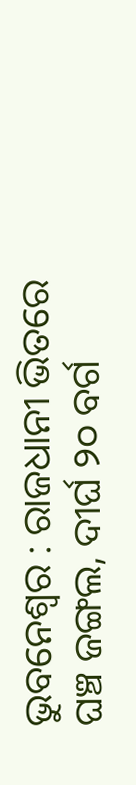ଭୁବନେଶ୍ୱର : ରାଜଧାନୀ ଭିତରେ ଘଞ୍ଚ ଜଙ୍ଗଲ, ଦୀର୍ଘ ୨୦ ବର୍ଗ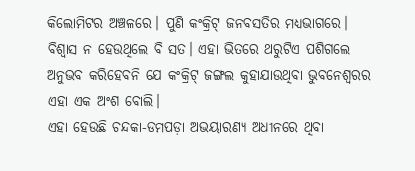କିଲୋମିଟର ଅଞ୍ଚଳରେ। ପୁଣି କଂକ୍ରିଟ୍ ଜନବସତିର ମଧ୍ୟଭାଗରେ। ବିଶ୍ୱାସ ନ ହେଉଥିଲେ ବି ସତ। ଏହା ଭିତରେ ଥରୁଟିଏ ପଶିଗଲେ ଅନୁଭବ କରିହେବନି ଯେ କଂକ୍ରିଟ୍ ଜଙ୍ଗଲ କୁହାଯାଉଥିବା ଭୁବନେଶ୍ୱରର ଏହା ଏକ ଅଂଶ ବୋଲି।
ଏହା ହେଉଛି ଚନ୍ଦକା-ଡମପଡ଼ା ଅଭୟାରଣ୍ୟ ଅଧୀନରେ ଥିବା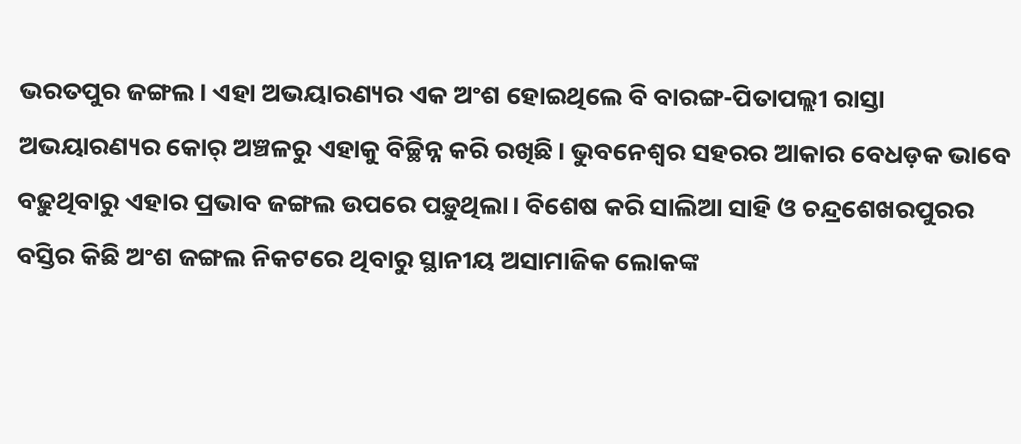ଭରତପୁର ଜଙ୍ଗଲ। ଏହା ଅଭୟାରଣ୍ୟର ଏକ ଅଂଶ ହୋଇଥିଲେ ବି ବାରଙ୍ଗ-ପିତାପଲ୍ଲୀ ରାସ୍ତା ଅଭୟାରଣ୍ୟର କୋର୍ ଅଞ୍ଚଳରୁ ଏହାକୁ ବିଚ୍ଛିନ୍ନ କରି ରଖିଛି। ଭୁବନେଶ୍ୱର ସହରର ଆକାର ବେଧଡ଼କ ଭାବେ ବଢ଼ୁଥିବାରୁ ଏହାର ପ୍ରଭାବ ଜଙ୍ଗଲ ଉପରେ ପଡ଼ୁଥିଲା। ବିଶେଷ କରି ସାଲିଆ ସାହି ଓ ଚନ୍ଦ୍ରଶେଖରପୁରର ବସ୍ତିର କିଛି ଅଂଶ ଜଙ୍ଗଲ ନିକଟରେ ଥିବାରୁ ସ୍ଥାନୀୟ ଅସାମାଜିକ ଲୋକଙ୍କ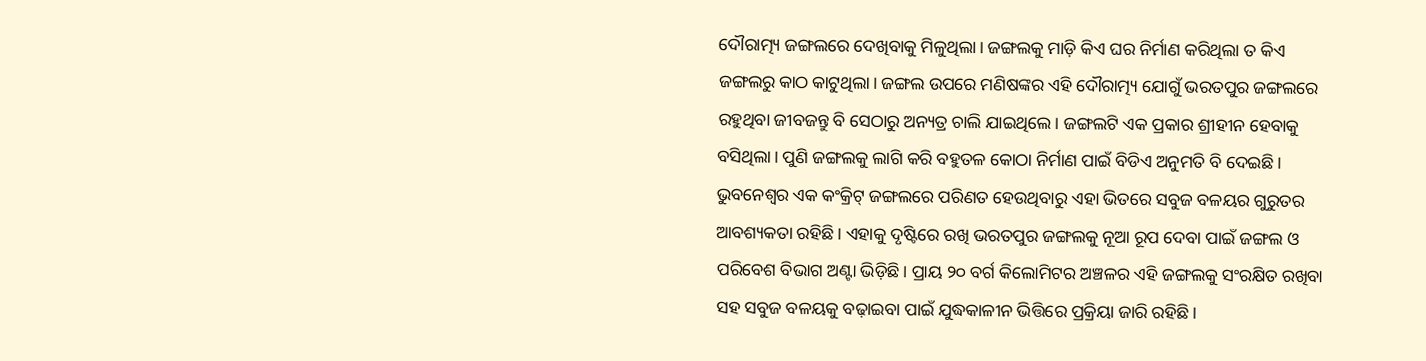ଦୌରାତ୍ମ୍ୟ ଜଙ୍ଗଲରେ ଦେଖିବାକୁ ମିଳୁଥିଲା। ଜଙ୍ଗଲକୁ ମାଡ଼ି କିଏ ଘର ନିର୍ମାଣ କରିଥିଲା ତ କିଏ ଜଙ୍ଗଲରୁ କାଠ କାଟୁଥିଲା। ଜଙ୍ଗଲ ଉପରେ ମଣିଷଙ୍କର ଏହି ଦୌରାତ୍ମ୍ୟ ଯୋଗୁଁ ଭରତପୁର ଜଙ୍ଗଲରେ ରହୁଥିବା ଜୀବଜନ୍ତୁ ବି ସେଠାରୁ ଅନ୍ୟତ୍ର ଚାଲି ଯାଇଥିଲେ। ଜଙ୍ଗଲଟି ଏକ ପ୍ରକାର ଶ୍ରୀହୀନ ହେବାକୁ ବସିଥିଲା। ପୁଣି ଜଙ୍ଗଲକୁ ଲାଗି କରି ବହୁତଳ କୋଠା ନିର୍ମାଣ ପାଇଁ ବିଡିଏ ଅନୁମତି ବି ଦେଇଛି।
ଭୁବନେଶ୍ୱର ଏକ କଂକ୍ରିଟ୍ ଜଙ୍ଗଲରେ ପରିଣତ ହେଉଥିବାରୁ ଏହା ଭିତରେ ସବୁଜ ବଳୟର ଗୁରୁତର ଆବଶ୍ୟକତା ରହିଛି। ଏହାକୁ ଦୃଷ୍ଟିରେ ରଖି ଭରତପୁର ଜଙ୍ଗଲକୁ ନୂଆ ରୂପ ଦେବା ପାଇଁ ଜଙ୍ଗଲ ଓ ପରିବେଶ ବିଭାଗ ଅଣ୍ଟା ଭିଡ଼ିଛି। ପ୍ରାୟ ୨୦ ବର୍ଗ କିଲୋମିଟର ଅଞ୍ଚଳର ଏହି ଜଙ୍ଗଲକୁ ସଂରକ୍ଷିତ ରଖିବା ସହ ସବୁଜ ବଳୟକୁ ବଢ଼ାଇବା ପାଇଁ ଯୁଦ୍ଧକାଳୀନ ଭିତ୍ତିରେ ପ୍ରକ୍ରିୟା ଜାରି ରହିଛି।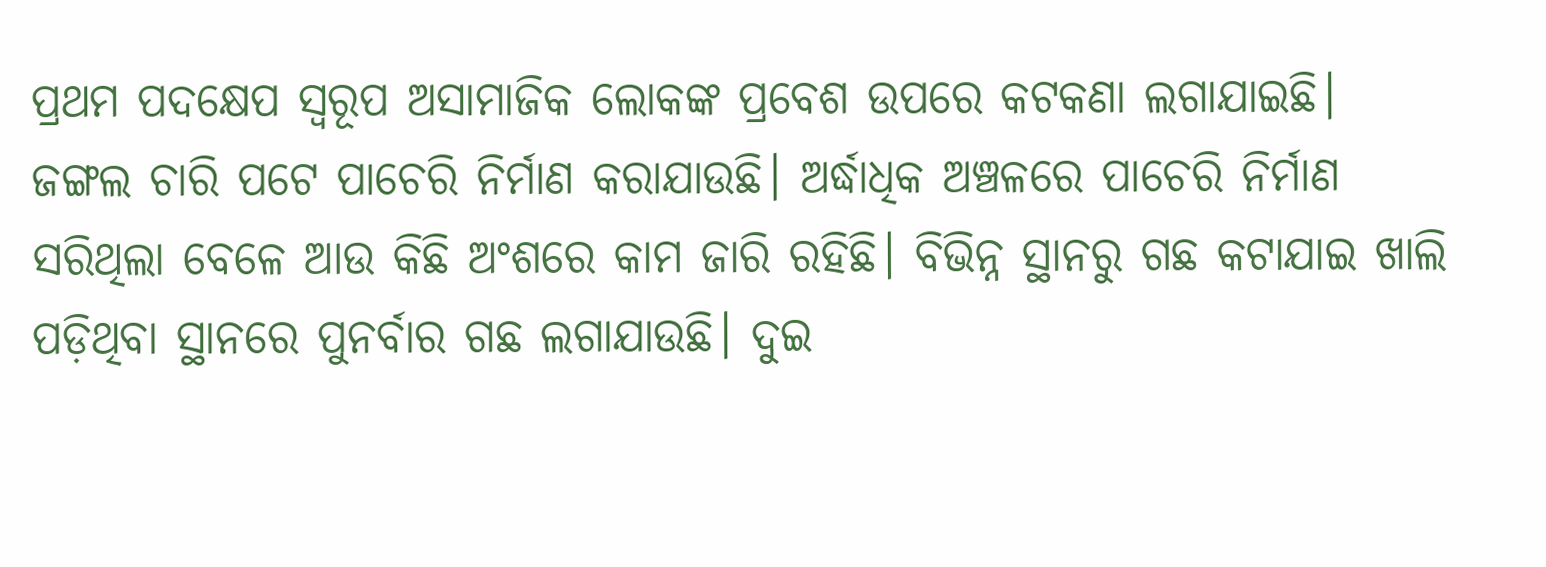ପ୍ରଥମ ପଦକ୍ଷେପ ସ୍ୱରୂପ ଅସାମାଜିକ ଲୋକଙ୍କ ପ୍ରବେଶ ଉପରେ କଟକଣା ଲଗାଯାଇଛି। ଜଙ୍ଗଲ ଚାରି ପଟେ ପାଚେରି ନିର୍ମାଣ କରାଯାଉଛି। ଅର୍ଦ୍ଧାଧିକ ଅଞ୍ଚଳରେ ପାଚେରି ନିର୍ମାଣ ସରିଥିଲା ବେଳେ ଆଉ କିଛି ଅଂଶରେ କାମ ଜାରି ରହିଛି। ବିଭିନ୍ନ ସ୍ଥାନରୁ ଗଛ କଟାଯାଇ ଖାଲି ପଡ଼ିଥିବା ସ୍ଥାନରେ ପୁନର୍ବାର ଗଛ ଲଗାଯାଉଛି। ଦୁଇ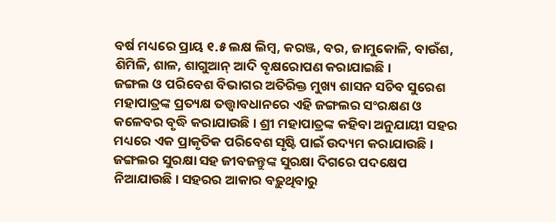ବର୍ଷ ମଧ୍ୟରେ ପ୍ରାୟ ୧.୫ ଲକ୍ଷ ଲିମ୍ବ, କରଞ୍ଜ, ବର, ଜାମୁକୋଳି, ବାଉଁଶ, ଶିମିଳି, ଶାଳ, ଶାଗୁଆନ୍ ଆଦି ବୃକ୍ଷରୋପଣ କରାଯାଇଛି।
ଜଙ୍ଗଲ ଓ ପରିବେଶ ବିଭାଗର ଅତିରିକ୍ତ ମୁଖ୍ୟ ଶାସନ ସଚିବ ସୁରେଶ ମହାପାତ୍ରଙ୍କ ପ୍ରତ୍ୟକ୍ଷ ତତ୍ତ୍ୱାବଧାନରେ ଏହି ଜଙ୍ଗଲର ସଂରକ୍ଷଣ ଓ କଳେବର ବୃଦ୍ଧି କରାଯାଉଛି। ଶ୍ରୀ ମହାପାତ୍ରଙ୍କ କହିବା ଅନୁଯାୟୀ ସହର ମଧ୍ୟରେ ଏକ ପ୍ରାକୃତିକ ପରିବେଶ ସୃଷ୍ଟି ପାଇଁ ଉଦ୍ୟମ କରାଯାଉଛି। ଜଙ୍ଗଲର ସୁରକ୍ଷା ସହ ଜୀବଜନ୍ତୁଙ୍କ ସୁରକ୍ଷା ଦିଗରେ ପଦକ୍ଷେପ ନିଆଯାଉଛି। ସହରର ଆକାର ବଢ଼ୁଥିବାରୁ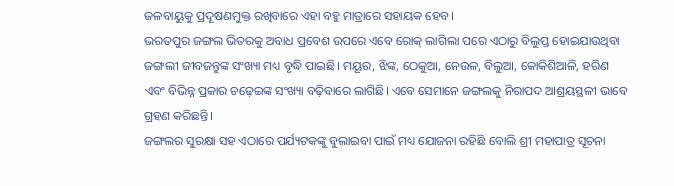ଜଳବାୟୁକୁ ପ୍ରଦୂଷଣମୁକ୍ତ ରଖିବାରେ ଏହା ବହୁ ମାତ୍ରାରେ ସହାୟକ ହେବ।
ଭରତପୁର ଜଙ୍ଗଲ ଭିତରକୁ ଅବାଧ ପ୍ରବେଶ ଉପରେ ଏବେ ରୋକ୍ ଲାଗିଲା ପରେ ଏଠାରୁ ବିଲୁପ୍ତ ହୋଇଯାଉଥିବା ଜଙ୍ଗଲୀ ଜୀବଜନ୍ତୁଙ୍କ ସଂଖ୍ୟା ମଧ୍ୟ ବୃଦ୍ଧି ପାଇଛି। ମୟୂର, ଝିଙ୍କ, ଠେକୁଆ, ନେଉଳ, ବିଲୁଆ, କୋକିଶିଆଳି, ହରିଣ ଏବଂ ବିଭିନ୍ନ ପ୍ରକାର ଚଢ଼େଇଙ୍କ ସଂଖ୍ୟା ବଢ଼ିବାରେ ଲାଗିଛି। ଏବେ ସେମାନେ ଜଙ୍ଗଲକୁ ନିରାପଦ ଆଶ୍ରୟସ୍ଥଳୀ ଭାବେ ଗ୍ରହଣ କରିଛନ୍ତି।
ଜଙ୍ଗଲର ସୁରକ୍ଷା ସହ ଏଠାରେ ପର୍ଯ୍ୟଟକଙ୍କୁ ବୁଲାଇବା ପାଇଁ ମଧ୍ୟ ଯୋଜନା ରହିଛି ବୋଲି ଶ୍ରୀ ମହାପାତ୍ର ସୂଚନା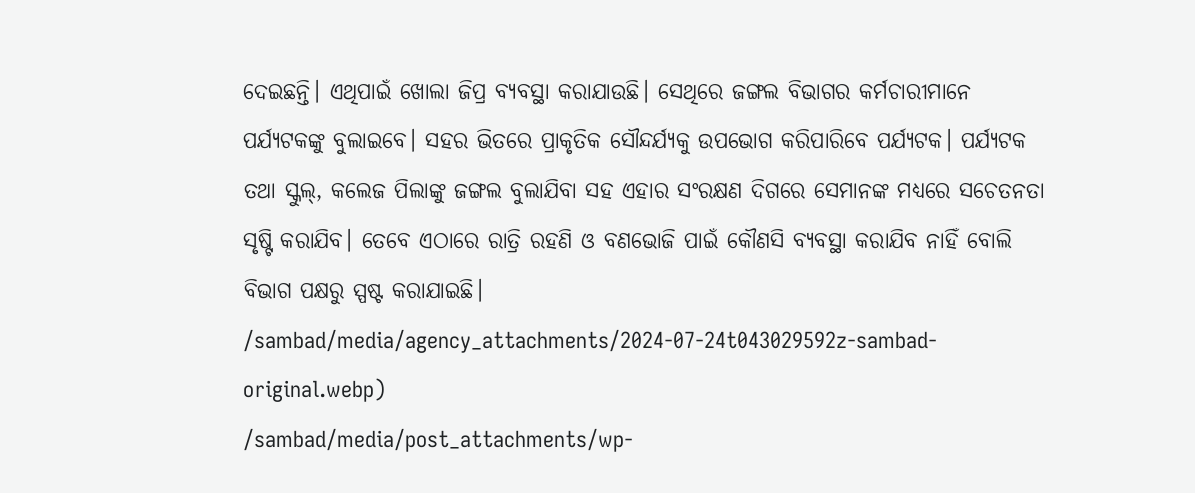ଦେଇଛନ୍ତି। ଏଥିପାଇଁ ଖୋଲା ଜିପ୍ର ବ୍ୟବସ୍ଥା କରାଯାଉଛି। ସେଥିରେ ଜଙ୍ଗଲ ବିଭାଗର କର୍ମଚାରୀମାନେ ପର୍ଯ୍ୟଟକଙ୍କୁ ବୁଲାଇବେ। ସହର ଭିତରେ ପ୍ରାକୃତିକ ସୌନ୍ଦର୍ଯ୍ୟକୁ ଉପଭୋଗ କରିପାରିବେ ପର୍ଯ୍ୟଟକ। ପର୍ଯ୍ୟଟକ ତଥା ସ୍କୁଲ୍, କଲେଜ ପିଲାଙ୍କୁ ଜଙ୍ଗଲ ବୁଲାଯିବା ସହ ଏହାର ସଂରକ୍ଷଣ ଦିଗରେ ସେମାନଙ୍କ ମଧ୍ୟରେ ସଚେତନତା ସୃଷ୍ଟି କରାଯିବ। ତେବେ ଏଠାରେ ରାତ୍ରି ରହଣି ଓ ବଣଭୋଜି ପାଇଁ କୌଣସି ବ୍ୟବସ୍ଥା କରାଯିବ ନାହିଁ ବୋଲି ବିଭାଗ ପକ୍ଷରୁ ସ୍ପଷ୍ଟ କରାଯାଇଛି।
/sambad/media/agency_attachments/2024-07-24t043029592z-sambad-original.webp)
/sambad/media/post_attachments/wp-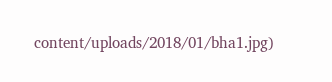content/uploads/2018/01/bha1.jpg)